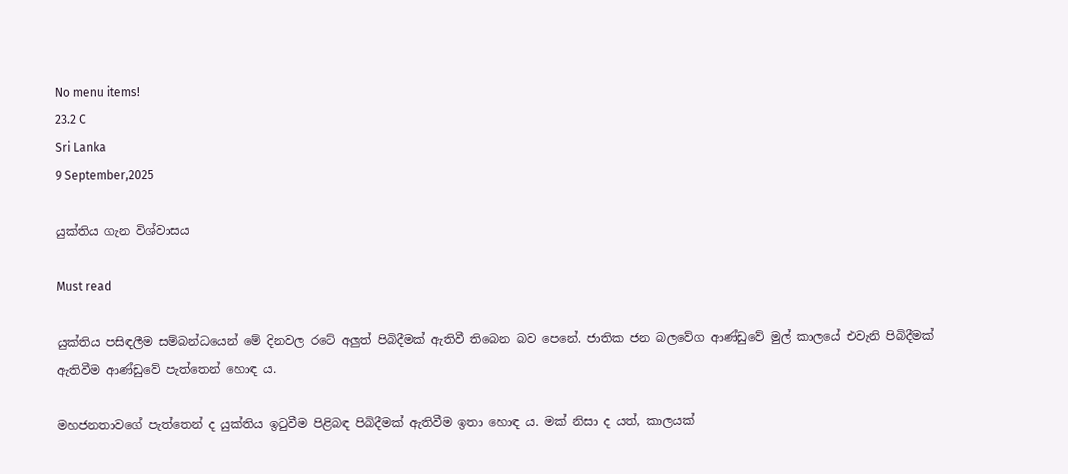No menu items!
23.2 C
Sri Lanka
9 September,2025

යුක්තිය ගැන විශ්වාසය

Must read

යුක්තිය පසිඳලීම සම්බන්ධයෙන් මේ දිනවල රටේ අලුත් පිබිදීමක් ඇතිවී තිබෙන බව පෙනේ. ජාතික ජන බලවේග ආණ්ඩුවේ මුල් කාලයේ එවැනි පිබිදීමක් ඇතිවීම ආණ්ඩුවේ පැත්තෙන් හොඳ ය.

මහජනතාවගේ පැත්තෙන් ද යුක්තිය ඉටුවීම පිළිබඳ පිබිදීමක් ඇතිවීම ඉතා හොඳ ය. මක් නිසා ද යත්, කාලයක්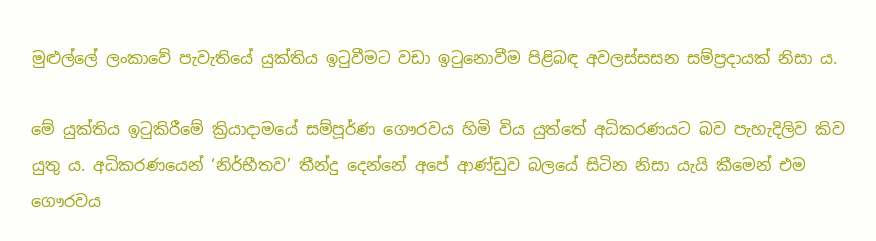මුළුල්ලේ ලංකාවේ පැවැතියේ යුක්තිය ඉටුවීමට වඩා ඉටුනොවීම පිළිබඳ අවලස්සසන සම්ප්‍රදායක් නිසා ය.

මේ යුක්තිය ඉටුකිරීමේ ක්‍රියාදාමයේ සම්පූර්ණ ගෞරවය හිමි විය යුත්තේ අධිකරණයට බව පැහැදිලිව කිව යුතු ය. අධිකරණයෙන් ‘නිර්භීතව’ තීන්දු දෙන්නේ අපේ ආණ්ඩුව බලයේ සිටින නිසා යැයි කීමෙන් එම ගෞරවය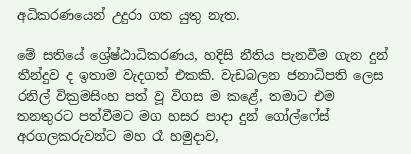අධිකරණයෙන් උදුරා ගත යුතු නැත.

මේ සතියේ ශ්‍රේෂ්ඨාධිකරණය, හදිසි නීතිය පැනවීම ගැන දුන් තීන්දුව ද ඉතාම වැදගත් එකකි. වැඩබලන ජනාධිපති ලෙස රනිල් වික්‍රමසිංහ පත් වූ විගස ම කළේ, තමාට එම තනතුරට පත්වීමට මග හසර පාදා දුන් ගෝල්ෆේස් අරගලකරුවන්ට මහ රෑ හමුදාව,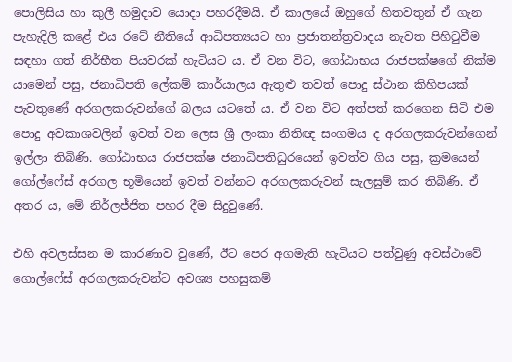පොලිසිය හා කුලී හමුදාව යොදා පහරදීමයි. ඒ කාලයේ ඔහුගේ හිතවතුන් ඒ ගැන පැහැදිලි කළේ එය රටේ නීතියේ ආධිපත්‍යයට හා ප්‍රජාතන්ත්‍රවාදය නැවත පිහිටුවීම සඳහා ගත් නිර්භීත පියවරක් හැටියට ය. ඒ වන විට, ගෝඨාභය රාජපක්ෂගේ නික්ම යාමෙන් පසු, ජනාධිපති ලේකම් කාර්යාලය ඇතුළු තවත් පොදු ස්ථාන කිහිපයක් පැවතුණේ අරගලකරුවන්ගේ බලය යටතේ ය. ඒ වන විට අත්පත් කරගෙන සිටි එම පොදු අවකාශවලින් ඉවත් වන ලෙස ශ්‍රී ලංකා නිතිඥ සංගමය ද අරගලකරුවන්ගෙන් ඉල්ලා තිබිණි. ගෝඨාභය රාජපක්ෂ ජනාධිපතිධුරයෙන් ඉවත්ව ගිය පසු, ක්‍රමයෙන් ගෝල්ෆේස් අරගල භූමියෙන් ඉවත් වන්නට අරගලකරුවන් සැලසුම් කර තිබිණි. ඒ අතර ය, මේ නිර්ලජ්ජිත පහර දීම සිදුවුණේ.

එහි අවලස්සන ම කාරණාව වුණේ, ඊට පෙර අගමැති හැටියට පත්වුණු අවස්ථාවේ ගොල්ෆේස් අරගලකරුවන්ට අවශ්‍ය පහසුකම්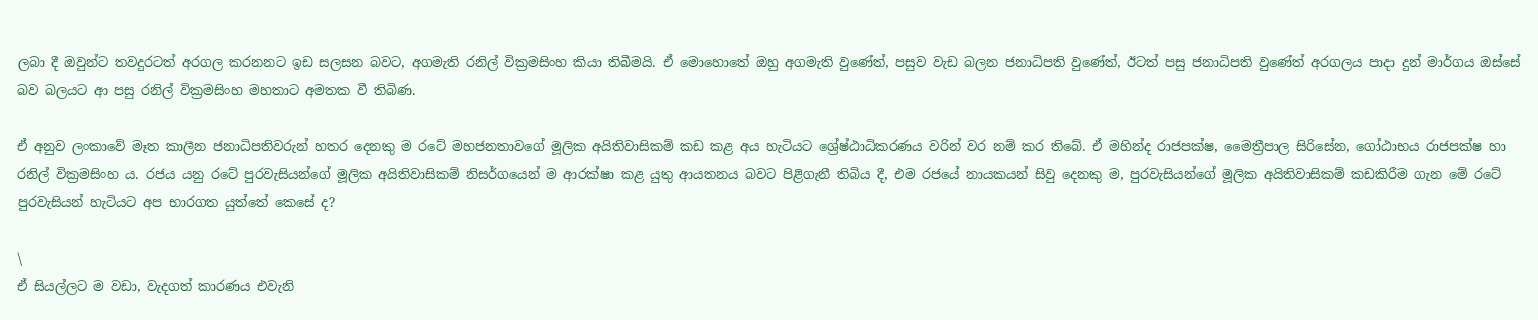ලබා දී ඔවුන්ට තවදුරටත් අරගල කරනනට ඉඩ සලසන බවට, අගමැති රනිල් වික්‍රමසිංහ කියා තිබීමයි. ඒ මොහොතේ ඔහු අගමැති වුණේත්, පසුව වැඩ බලන ජනාධිපති වුණේත්, ඊටත් පසු ජනාධිපති වුණේත් අරගලය පාදා දුන් මාර්ගය ඔස්සේ බව බලයට ආ පසු රනිල් වික්‍රමසිංහ මහතාට අමතක වී තිබිණ.

ඒ අනුව ලංකාවේ මෑත කාලීන ජනාධිපතිවරුන් හතර දෙනකු ම රටේ මහජනතාවගේ මූලික අයිතිවාසිකම් කඩ කළ අය හැටියට ශ්‍රේෂ්ඨාධිකරණය වරින් වර නම් කර තිබේ. ඒ මහින්ද රාජපක්ෂ, මෛත්‍රීපාල සිරිසේන, ගෝඨාභය රාජපක්ෂ හා රනිල් වික්‍රමසිංහ ය. රජය යනු රටේ පුරවැසියන්ගේ මූලික අයිතිවාසිකම් නිසර්ගයෙන් ම ආරක්ෂා කළ යුතු ආයතනය බවට පිළිගැනී තිබිය දී, එම රජයේ නායකයන් සිවු දෙනකු ම, පුරවැසියන්ගේ මූලික අයිතිවාසිකම් කඩකිරීම ගැන මේ රටේ පුරවැසියන් හැටියට අප භාරගත යුත්තේ කෙසේ ද?

\
ඒ සියල්ලට ම වඩා, වැදගත් කාරණය එවැනි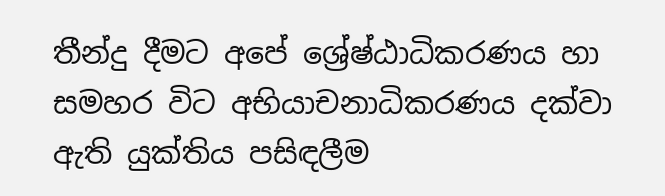තීන්දු දීමට අපේ ශ්‍රේෂ්ඨාධිකරණය හා සමහර විට අභියාචනාධිකරණය දක්වා ඇති යුක්තිය පසිඳලීම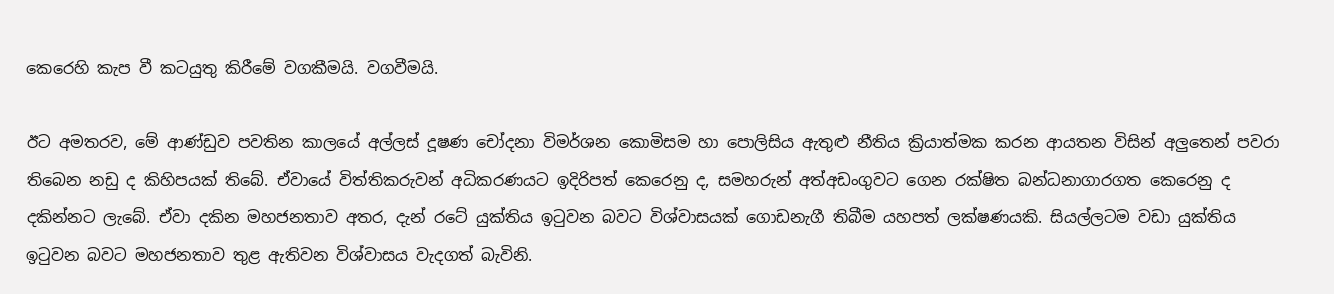කෙරෙහි කැප වී කටයුතු කිරීමේ වගකීමයි. වගවීමයි.

ඊට අමතරව, මේ ආණ්ඩුව පවතින කාලයේ අල්ලස් දූෂණ චෝදනා විමර්ශන කොමිසම හා පොලිසිය ඇතුළු නීතිය ක්‍රියාත්මක කරන ආයතන විසින් අලුතෙන් පවරා තිබෙන නඩු ද කිහිපයක් තිබේ. ඒවායේ විත්තිකරුවන් අධිකරණයට ඉදිරිපත් කෙරෙනු ද, සමහරුන් අත්අඩංගුවට ගෙන රක්ෂිත බන්ධනාගාරගත කෙරෙනු ද දකින්නට ලැබේ. ඒවා දකින මහජනතාව අතර, දැන් රටේ යුක්තිය ඉටුවන බවට විශ්වාසයක් ගොඩනැගී තිබීම යහපත් ලක්ෂණයකි. සියල්ලටම වඩා යුක්තිය ඉටුවන බවට මහජනතාව තුළ ඇතිවන විශ්වාසය වැදගත් බැවිනි.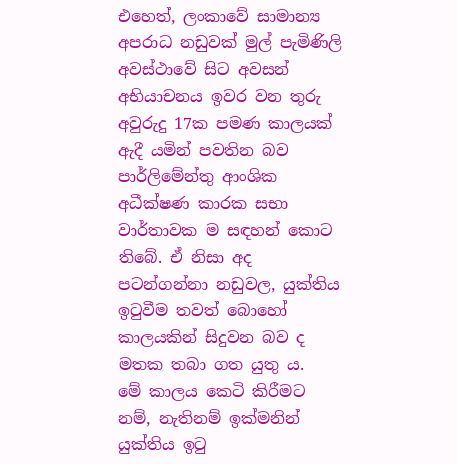එහෙත්, ලංකාවේ සාමාන්‍ය අපරාධ නඩුවක් මුල් පැමිණිලි අවස්ථාවේ සිට අවසන් අභියාචනය ඉවර වන තුරු අවුරුදු 17ක පමණ කාලයක් ඇදී යමින් පවතින බව පාර්ලිමේන්තු ආංශික අධීක්ෂණ කාරක සභා වාර්තාවක ම සඳහන් කොට තිබේ. ඒ නිසා අද පටන්ගන්නා නඩුවල, යුක්තිය ඉටුවීම තවත් බොහෝ කාලයකින් සිදුවන බව ද මතක තබා ගත යුතු ය.
මේ කාලය කෙටි කිරීමට නම්, නැතිනම් ඉක්මනින් යුක්තිය ඉටු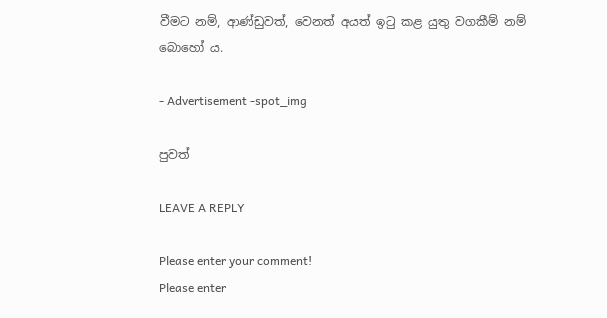වීමට නම්, ආණ්ඩුවත්, වෙනත් අයත් ඉටු කළ යුතු වගකීම් නම් බොහෝ ය.

- Advertisement -spot_img

පුවත්

LEAVE A REPLY

Please enter your comment!
Please enter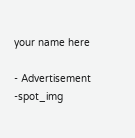your name here

- Advertisement -spot_img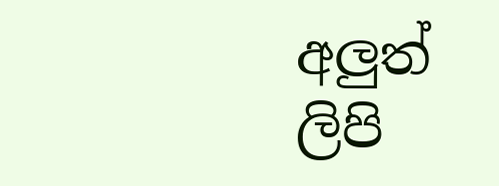අලුත් ලිපි